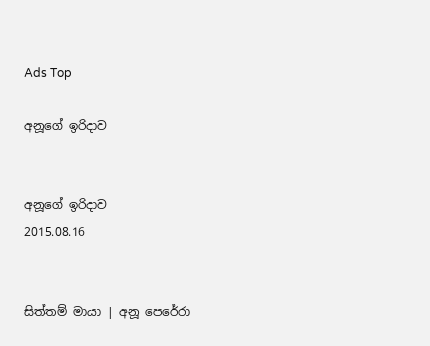Ads Top

අනූගේ ඉරිදාව


අනූගේ ඉරිදාව
2015.08.16


සිත්තම් මායා | අනූ පෙරේරා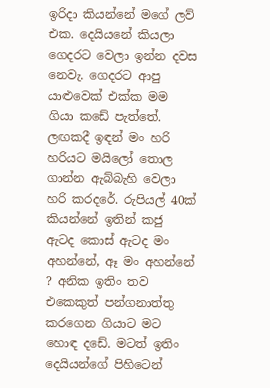ඉරිදා කියන්නේ මගේ ලව් එක. දෙයියනේ කියලා ගෙදරට වෙලා ඉන්න දවස නෙවැ. ගෙදරට ආපු යාළුවෙක් එක්ක මම ගියා කඩේ පැත්තේ. ලඟකදී ඉඳන් මං හරි හරියට මයිලෝ තොල ගාන්න ඇබ්බැහි වෙලා හරි කරදරේ. රුපියල් 40ක් කියන්නේ ඉතින් කජු ඇටද කොස් ඇටද මං අහන්නේ, ඈ මං අහන්නේ ? අනික ඉතිං තව එකෙකුත් පන්ගනාත්තු කරගෙන ගියාට මට හොඳ දඩේ. මටත් ඉතිං දෙයියන්ගේ පිහිටෙන්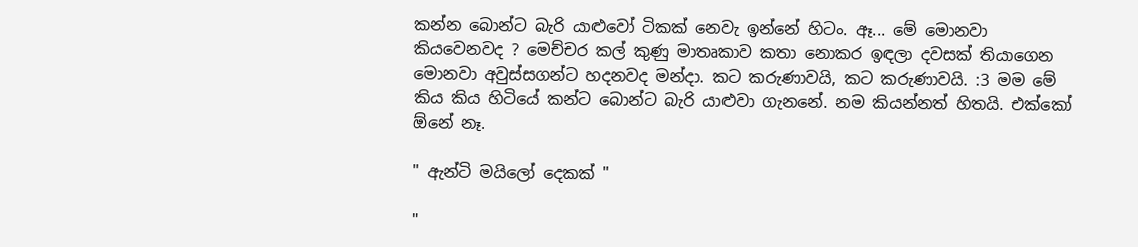කන්න බොන්ට බැරි යාළුවෝ ටිකක් නෙවැ ඉන්නේ හිටං. ඈ... මේ මොනවා කියවෙනවද ? මෙච්චර කල් කුණු මාතෘකාව කතා නොකර ඉඳලා දවසක් තියාගෙන මොනවා අවුස්සගන්ට හදනවද මන්දා. කට කරුණාවයි, කට කරුණාවයි. :3 මම මේ කිය කිය හිටියේ කන්ට බොන්ට බැරි යාළුවා ගැනනේ. නම කියන්නත් හිතයි. එක්කෝ ඕනේ නෑ.

" ඇන්ටි මයිලෝ දෙකක් "

"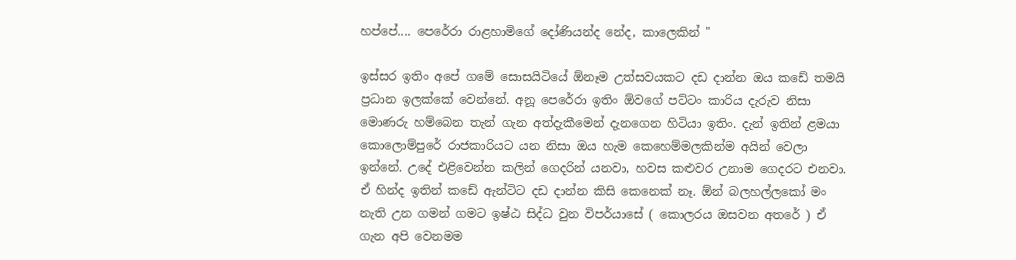හප්පේ.... පෙරේරා රාළහාමිගේ දෝණියන්ද නේද, කාලෙකින් "

ඉස්සර ඉතිං අපේ ගමේ සොසයිටියේ ඕනෑම උත්සවයකට දඩ දාන්න ඔය කඩේ තමයි ප්‍රධාන ඉලක්කේ වෙන්නේ. අනූ පෙරේරා ඉතිං ඕවගේ පට්ටං කාරිය දැරුව නිසා මොණරු හම්බෙන තැන් ගැන අත්දැකීමෙන් දැනගෙන හිටියා ඉතිං. දැන් ඉතින් ළමයා කොලොම්පුරේ රාජකාරියට යන නිසා ඔය හැම කෙහෙම්මලකින්ම අයින් වෙලා ඉන්නේ. උදේ එළිවෙන්න කලින් ගෙදරින් යනවා, හවස කළුවර උනාම ගෙදරට එනවා. ඒ හින්ද ඉතින් කඩේ ඇන්ටිට දඩ දාන්න කිසි කෙනෙක් නෑ. ඕන් බලහල්ලකෝ මං නැති උන ගමන් ගමට ඉෂ්ඨ සිද්ධ වුන විපර්යාසේ ( කොලරය ඔසවන අතරේ ) ඒ ගැන අපි වෙනමම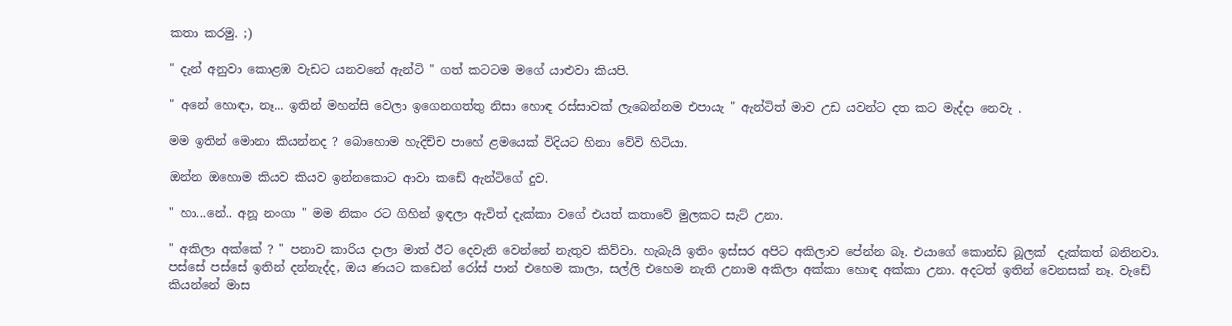කතා කරමු. ;)

" දැන් අනුවා කොළඹ වැඩට යනවනේ ඇන්ටි " ගත් කටටම මගේ යාළුවා කියපි.

" අනේ හොඳා, නෑ... ඉතින් මහන්සි වෙලා ඉගෙනගත්තු නිසා හොඳ රස්සාවක් ලැබෙන්නම එපායැ " ඇන්ටිත් මාව උඩ යවන්ට දත කට මැද්දා නෙවැ .

මම ඉතින් මොනා කියන්නද ? බොහොම හැදිච්ච පාහේ ළමයෙක් විදියට හිනා වේවි හිටියා.

ඔන්න ඔහොම කියව කියව ඉන්නකොට ආවා කඩේ ඇන්ටිගේ දුව.

" හා...නේ.. අනූ නංගා " මම නිකං රට ගිහින් ඉඳලා ඇවිත් දැක්කා වගේ එයත් කතාවේ මුලකට සැට් උනා.

" අකිලා අක්කේ ? " පනාව කාරිය දාලා මාත් ඊට දෙවැනි වෙන්නේ නැතුව කිව්වා. හැබැයි ඉතිං ඉස්සර අපිට අකිලාව පේන්න බෑ. එයාගේ කොන්ඩ බූලක්  දැක්කත් බනිනවා. පස්සේ පස්සේ ඉතින් දන්නැද්ද, ඔය ණයට කඩෙන් රෝස් පාන් එහෙම කාලා, සල්ලි එහෙම නැති උනාම අකිලා අක්කා හොඳ අක්කා උනා. අදටත් ඉතින් වෙනසක් නෑ. වැඩේ කියන්නේ මාස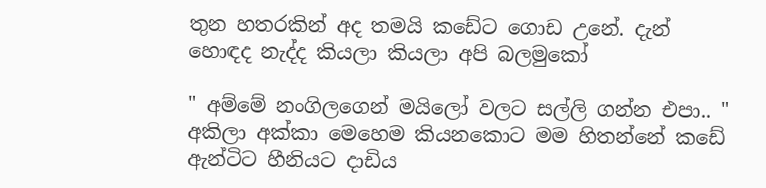තුන හතරකින් අද තමයි කඩේට ගොඩ උනේ. දැන් හොඳද නැද්ද කියලා කියලා අපි බලමුකෝ

" අම්මේ නංගිලගෙන් මයිලෝ වලට සල්ලි ගන්න එපා.. " අකිලා අක්කා මෙහෙම කියනකොට මම හිතන්නේ කඩේ ඇන්ටිට හීනියට දාඩිය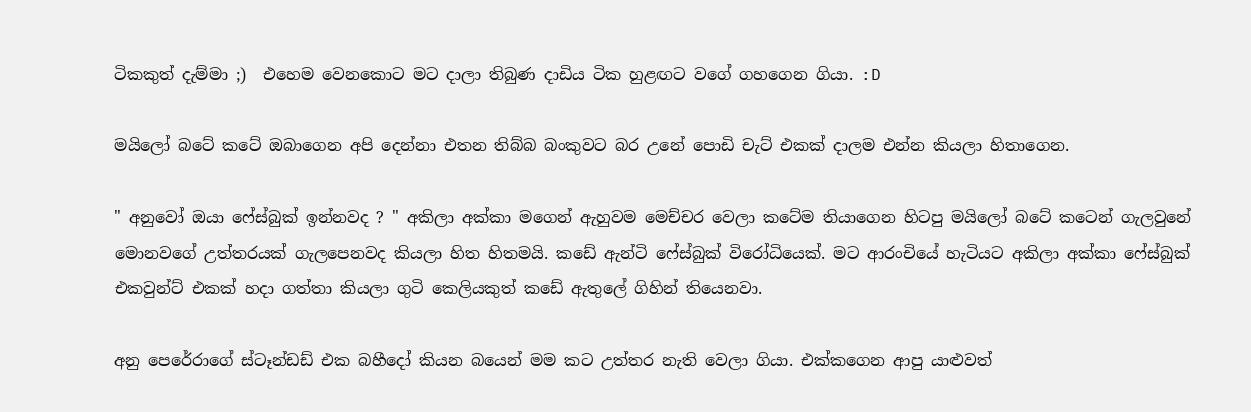ටිකකුත් දැම්මා ;)  එහෙම වෙනකොට මට දාලා තිබුණ දාඩිය ටික හුළඟට වගේ ගහගෙන ගියා. :D

මයිලෝ බටේ කටේ ඔබාගෙන අපි දෙන්නා එතන තිබ්බ බංකුවට බර උනේ පොඩි චැට් එකක් දාලම එන්න කියලා හිතාගෙන.

" අනුවෝ ඔයා ෆේස්බුක් ඉන්නවද ? " අකිලා අක්කා මගෙන් ඇහුවම මෙච්චර වෙලා කටේම තියාගෙන හිටපු මයිලෝ බටේ කටෙන් ගැලවුනේ මොනවගේ උත්තරයක් ගැලපෙනවද කියලා හිත හිතමයි. කඩේ ඇන්ටි ෆේස්බුක් විරෝධියෙක්. මට ආරංචියේ හැටියට අකිලා අක්කා ෆේස්බුක් එකවුන්ට් එකක් හදා ගත්තා කියලා ගුටි කෙලියකුත් කඩේ ඇතුලේ ගිහින් තියෙනවා.

අනු පෙරේරාගේ ස්ටෑන්ඩඩ් එක බහීදෝ කියන බයෙන් මම කට උත්තර නැති වෙලා ගියා. එක්කගෙන ආපු යාළුවත්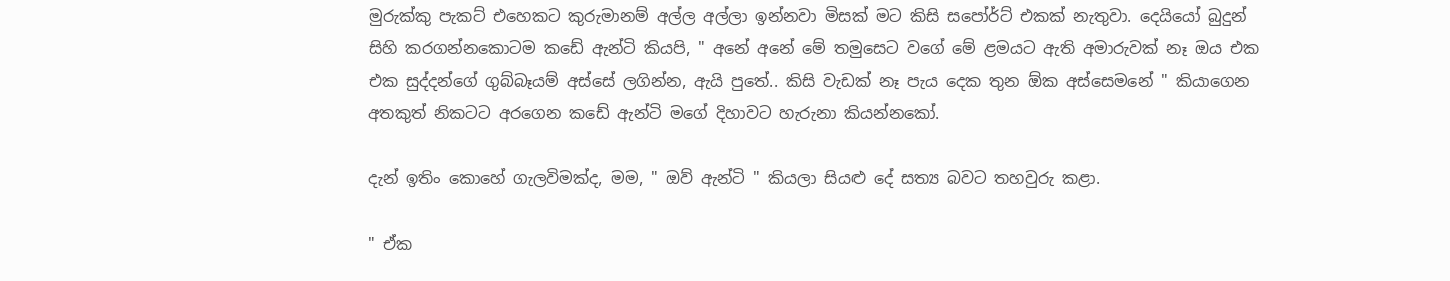මුරුක්කු පැකට් එහෙකට කුරුමානම් අල්ල අල්ලා ඉන්නවා මිසක් මට කිසි සපෝර්ට් එකක් නැතුවා. දෙයියෝ බුදුන් සිහි කරගන්නකොටම කඩේ ඇන්ටි කියපි, " අනේ අනේ මේ තමුසෙට වගේ මේ ළමයට ඇති අමාරුවක් නෑ ඔය එක එක සුද්දන්ගේ ගුබ්බෑයම් අස්සේ ලගින්න, ඇයි පුතේ.. කිසි වැඩක් නෑ පැය දෙක තුන ඕක අස්සෙමනේ " කියාගෙන අතකුත් නිකටට අරගෙන කඩේ ඇන්ටි මගේ දිහාවට හැරුනා කියන්නකෝ.

දැන් ඉතිං කොහේ ගැලවිමක්ද, මම, " ඔව් ඇන්ටි " කියලා සියළු දේ සත්‍ය බවට තහවුරු කළා.

" ඒක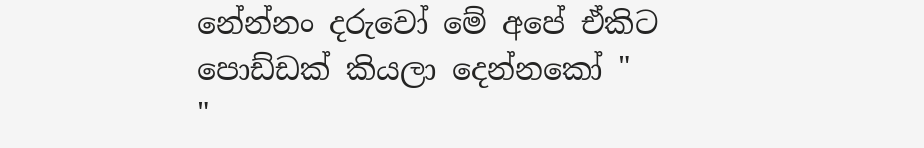නේන්නං දරුවෝ මේ අපේ ඒකිට පොඩ්ඩක් කියලා දෙන්නකෝ "
"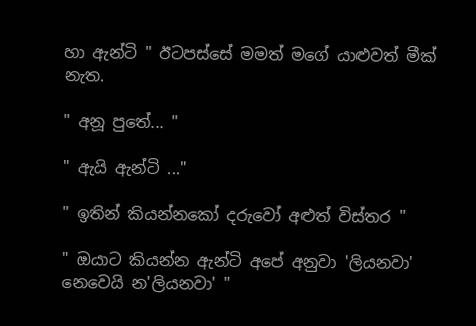හා ඇන්ටි " ඊටපස්සේ මමත් මගේ යාළුවත් මීක් නැත.

" අනූ පුතේ... "

" ඇයි ඇන්ටි ..."

" ඉතින් කියන්නකෝ දරුවෝ අළුත් විස්තර "

" ඔයාට කියන්න ඇන්ටි අපේ අනුවා 'ලියනවා' නෙවෙයි න'ලියනවා' "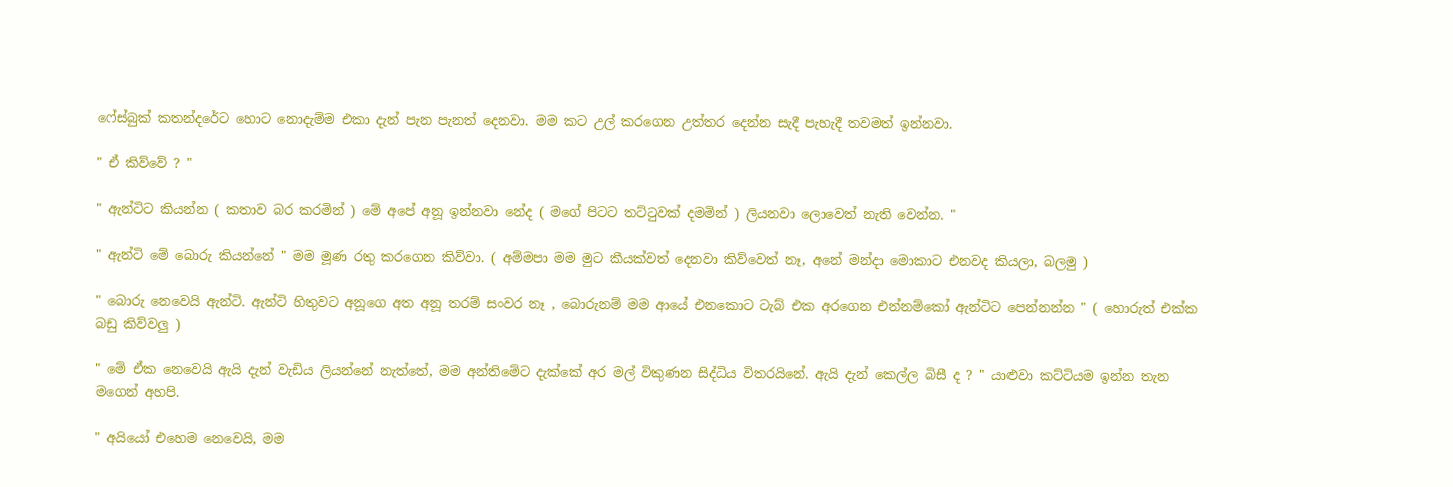ෆේස්බුක් කතන්දරේට හොට නොදැම්ම එකා දැන් පැන පැනත් දෙනවා. මම කට උල් කරගෙන උත්තර දෙන්න සැදී පැහැදී තවමත් ඉන්නවා.

" ඒ කිව්වේ ? "

" ඇන්ටිට කියන්න ( කතාව බර කරමින් ) මේ අපේ අනූ ඉන්නවා නේද ( මගේ පිටට තට්ටුවක් දමමින් ) ලියනවා ලොවෙත් නැති වෙන්න. "

" ඇන්ටි මේ බොරු කියන්නේ " මම මූණ රතු කරගෙන කිව්වා. ( අම්මපා මම මුට කීයක්වත් දෙනවා කිව්වෙත් නෑ, අනේ මන්දා මොකාට එනවද කියලා, බලමු )

" බොරු නෙවෙයි ඇන්ටි. ඇන්ටි හිතුවට අනූගෙ අත අනූ තරම් සංවර නෑ , බොරුනම් මම ආයේ එනකොට ටැබ් එක අරගෙන එන්නම්කෝ ඇන්ටිට පෙන්නන්න " ( හොරුත් එක්ක බඩු කිව්වලු )

" මේ ඒක නෙවෙයි ඇයි දැන් වැඩිය ලියන්නේ නැත්තේ, මම අන්තිමේට දැක්කේ අර මල් විකුණන සිද්ධිය විතරයිනේ. ඇයි දැන් කෙල්ල බිසී ද ? " යාළුවා කට්ටියම ඉන්න තැන මගෙන් අහපි.

" අයියෝ එහෙම නෙවෙයි, මම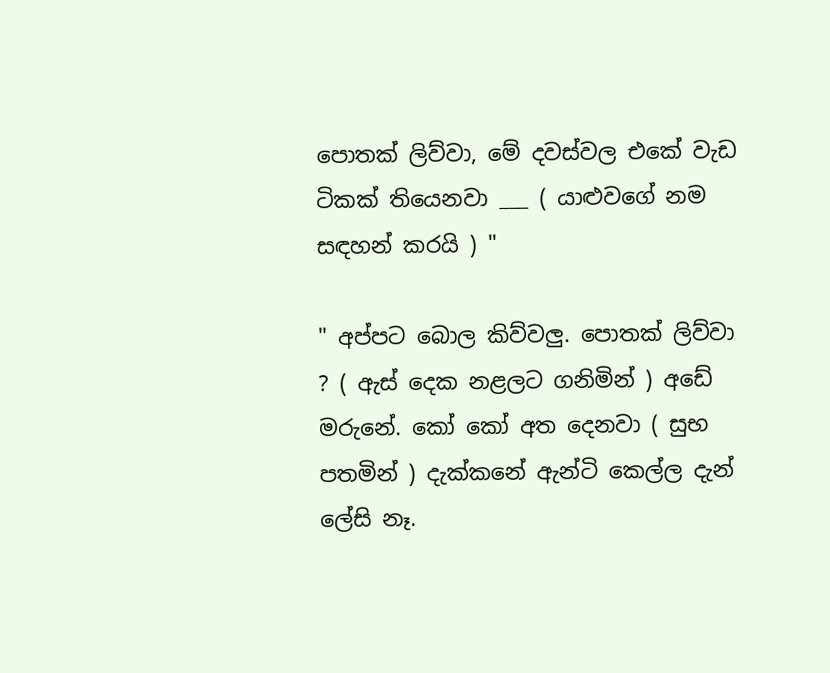පොතක් ලිව්වා, මේ දවස්වල එකේ වැඩ ටිකක් තියෙනවා ___ ( යාළුවගේ නම සඳහන් කරයි ) "

" අප්පට බොල කිව්වලු. පොතක් ලිව්වා ? ( ඇස් දෙක නළලට ගනිමින් ) අඩේ මරුනේ. කෝ කෝ අත දෙනවා ( සුභ පතමින් ) දැක්කනේ ඇන්ටි කෙල්ල දැන් ලේසි නෑ.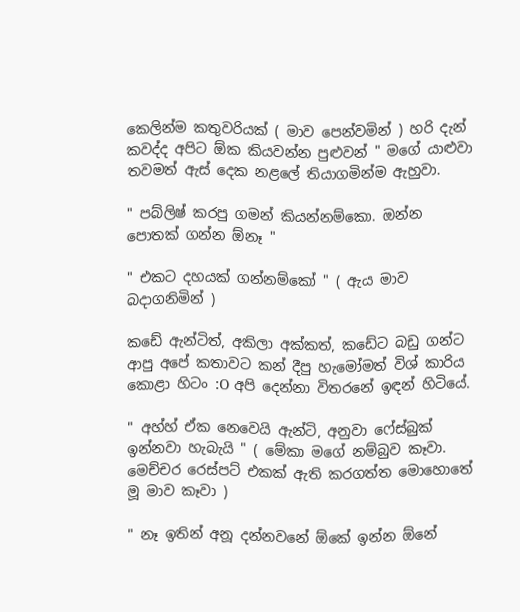කෙලින්ම කතුවරියක් ( මාව පෙන්වමින් ) හරි දැන් කවද්ද අපිට ඕක කියවන්න පුළුවන් " මගේ යාළුවා තවමත් ඇස් දෙක නළලේ තියාගමින්ම ඇහුවා.

" පබ්ලිෂ් කරපු ගමන් කියන්නම්කො. ඔන්න පොතක් ගන්න ඕනෑ "

" එකට දහයක් ගන්නම්කෝ " ( ඇය මාව බදාගනිමින් )

කඩේ ඇන්ටිත්, අකිලා අක්කත්, කඩේට බඩු ගන්ට ආපු අපේ කතාවට කන් දීපු හැමෝමත් විශ් කාරිය කොළා හිටං :O අපි දෙන්නා විතරනේ ඉඳන් හිටියේ.

" අහ්හ් ඒක නෙවෙයි ඇන්ටි, අනුවා ෆේස්බුක් ඉන්නවා හැබැයි " ( මේකා මගේ නම්බුව කෑවා. මෙච්චර රෙස්පට් එකක් ඇති කරගත්ත මොහොතේ මූ මාව කෑවා )

" නෑ ඉතින් අනූ දන්නවනේ ඕකේ ඉන්න ඕනේ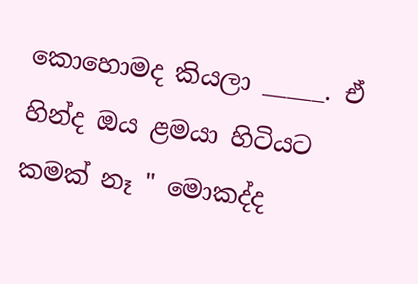කොහොමද කියලා _____. ඒ හින්ද ඔය ළමයා හිටියට කමක් නෑ " මොකද්ද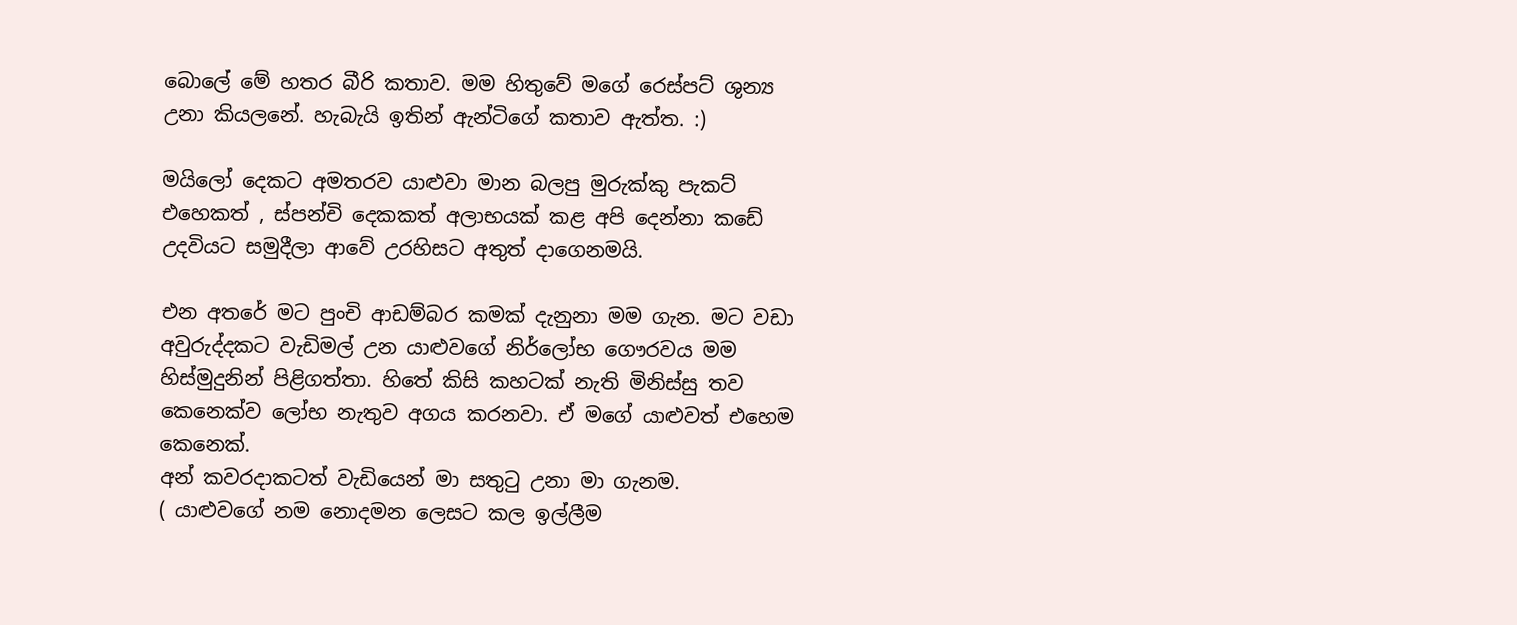බොලේ මේ හතර බීරි කතාව. මම හිතුවේ මගේ රෙස්පට් ශුන්‍ය උනා කියලනේ. හැබැයි ඉතින් ඇන්ටිගේ කතාව ඇත්ත. :)

මයිලෝ දෙකට අමතරව යාළුවා මාන බලපු මුරුක්කු පැකට් එහෙකත් , ස්පන්චි දෙකකත් අලාභයක් කළ අපි දෙන්නා කඩේ උදවියට සමුදීලා ආවේ උරහිසට අතුත් දාගෙනමයි.

එන අතරේ මට පුංචි ආඩම්බර කමක් දැනුනා මම ගැන. මට වඩා අවුරුද්දකට වැඩිමල් උන යාළුවගේ නිර්ලෝභ ගෞරවය මම හිස්මුදුනින් පිළිගත්තා. හිතේ කිසි කහටක් නැති මිනිස්සු තව කෙනෙක්ව ලෝභ නැතුව අගය කරනවා. ඒ මගේ යාළුවත් එහෙම කෙනෙක්.
අන් කවරදාකටත් වැඩියෙන් මා සතුටු උනා මා ගැනම.
( යාළුවගේ නම නොදමන ලෙසට කල ඉල්ලීම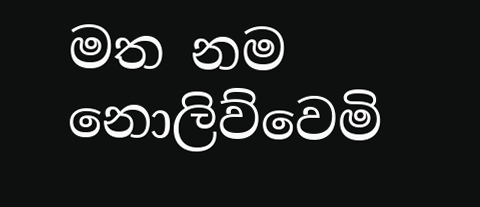මත නම නොලිව්වෙමි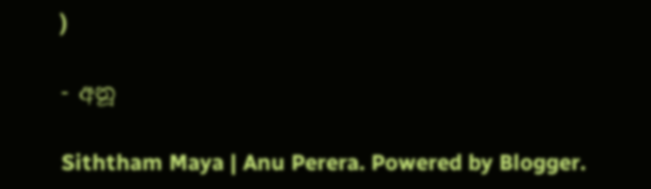)

- අනූ

Siththam Maya | Anu Perera. Powered by Blogger.